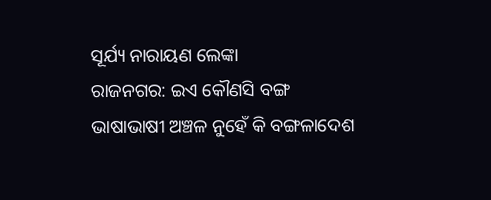ସୂର୍ଯ୍ୟ ନାରାୟଣ ଲେଙ୍କା
ରାଜନଗର: ଇଏ କୌଣସି ବଙ୍ଗ ଭାଷାଭାଷୀ ଅଞ୍ଚଳ ନୁହେଁ କି ବଙ୍ଗଳାଦେଶ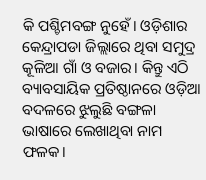କି ପଶ୍ଚିମବଙ୍ଗ ନୁହେଁ। ଓଡ଼ିଶାର କେନ୍ଦ୍ରାପଡା ଜିଲ୍ଲାରେ ଥିବା ସମୁଦ୍ର କୂଳିଆ ଗାଁ ଓ ବଜାର। କିନ୍ତୁ ଏଠି ବ୍ୟାବସାୟିକ ପ୍ରତିଷ୍ଠାନରେ ଓଡ଼ିଆ ବଦଳରେ ଝୁଲୁଛି ବଙ୍ଗଳା ଭାଷାରେ ଲେଖାଥିବା ନାମ ଫଳକ।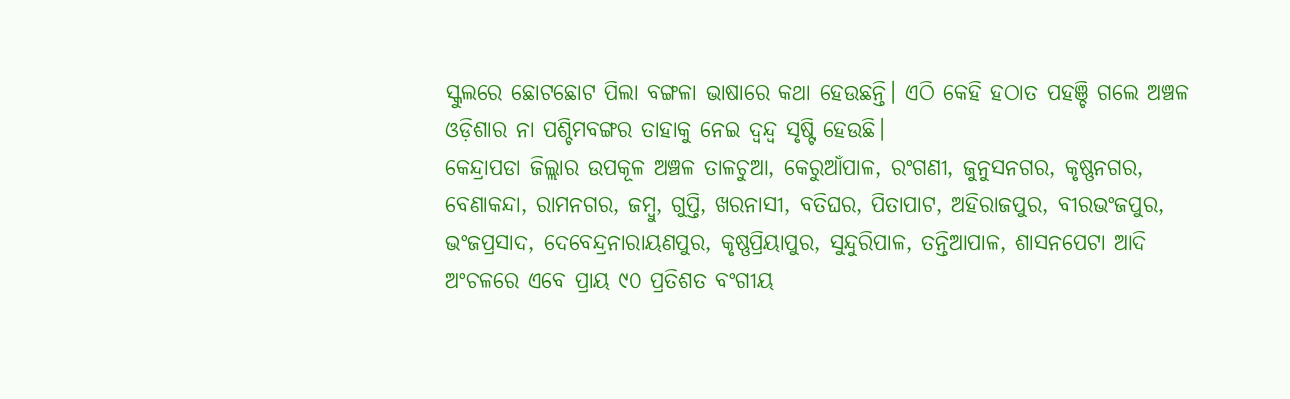ସ୍କୁଲରେ ଛୋଟଛୋଟ ପିଲା ବଙ୍ଗଳା ଭାଷାରେ କଥା ହେଉଛନ୍ତି। ଏଠି କେହି ହଠାତ ପହଞ୍ଚି ଗଲେ ଅଞ୍ଚଳ ଓଡ଼ିଶାର ନା ପଶ୍ଚିମବଙ୍ଗର ତାହାକୁ ନେଇ ଦ୍ବନ୍ଦ୍ବ ସୃଷ୍ଟି ହେଉଛି।
କେନ୍ଦ୍ରାପଡା ଜିଲ୍ଲାର ଉପକୂଳ ଅଞ୍ଚଳ ତାଳଚୁଆ, କେରୁଆଁପାଳ, ରଂଗଣୀ, ଜୁନୁସନଗର, କୃଷ୍ଣନଗର, ବେଣାକନ୍ଦା, ରାମନଗର, ଜମ୍ବୁ, ଗୁପ୍ତି, ଖରନାସୀ, ବତିଘର, ପିତାପାଟ, ଅହିରାଜପୁର, ବୀରଭଂଜପୁର, ଭଂଜପ୍ରସାଦ, ଦେବେନ୍ଦ୍ରନାରାୟଣପୁର, କୃଷ୍ଣପ୍ରିୟାପୁର, ସୁନ୍ଦୁରିପାଳ, ତନ୍ତିଆପାଳ, ଶାସନପେଟା ଆଦି ଅଂଚଳରେ ଏବେ ପ୍ରାୟ ୯୦ ପ୍ରତିଶତ ବଂଗୀୟ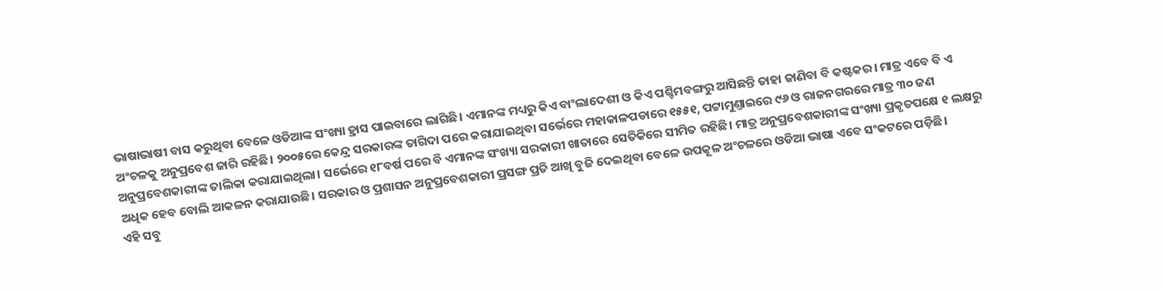ଭାଷାଭାଷୀ ବାସ କରୁଥିବା ବେଳେ ଓଡିଆଙ୍କ ସଂଖ୍ୟା ହ୍ରାସ ପାଇବାରେ ଲାଗିଛି। ଏମାନଙ୍କ ମଧ୍ୟରୁ କିଏ ବାଂଲାଦେଶୀ ଓ କିଏ ପଶ୍ଚିମବଙ୍ଗରୁ ଆସିଛନ୍ତି ତାହା ଜାଣିବା ବି କଷ୍ଟକର। ମାତ୍ର ଏବେ ବି ଏ ଅଂଚଳକୁ ଅନୁପ୍ରବେଶ ଜାରି ରହିଛି। ୨୦୦୫ରେ କେନ୍ଦ୍ର ସରକାରଙ୍କ ତାଗିଦା ପରେ କରାଯାଇଥିବା ସର୍ଭେରେ ମହାକାଳପଡାରେ ୧୫୫୧, ପଟ୍ଟାମୁଣ୍ତାଇରେ ୯୬ ଓ ରାଜନଗରରେ ମାତ୍ର ୩୦ ଜଣ ଅନୁପ୍ରବେଶକାରୀଙ୍କ ତାଲିକା କରାଯାଇଥିଲା। ସର୍ଭେରେ ୧୮ବର୍ଷ ପରେ ବି ଏମାନଙ୍କ ସଂଖ୍ୟା ସରକାରୀ ଖାତାରେ ସେତିକିରେ ସୀମିତ ରହିଛି। ମାତ୍ର ଅନୁପ୍ରବେଶକାରୀଙ୍କ ସଂଖ୍ୟା ପ୍ରକୃତପକ୍ଷେ ୧ ଲକ୍ଷରୁ ଅଧିକ ହେବ ବୋଲି ଆକଳନ କରାଯାଉଛି। ସରକାର ଓ ପ୍ରଶାସନ ଅନୁପ୍ରବେଶକାରୀ ପ୍ରସଙ୍ଗ ପ୍ରତି ଆଖି ବୁଜି ଦେଇଥିବା ବେଳେ ଉପକୂଳ ଅଂଚଳରେ ଓଡିଆ ଭାଷା ଏବେ ସଂକଟରେ ପଡ଼ିଛି।
ଏହି ସବୁ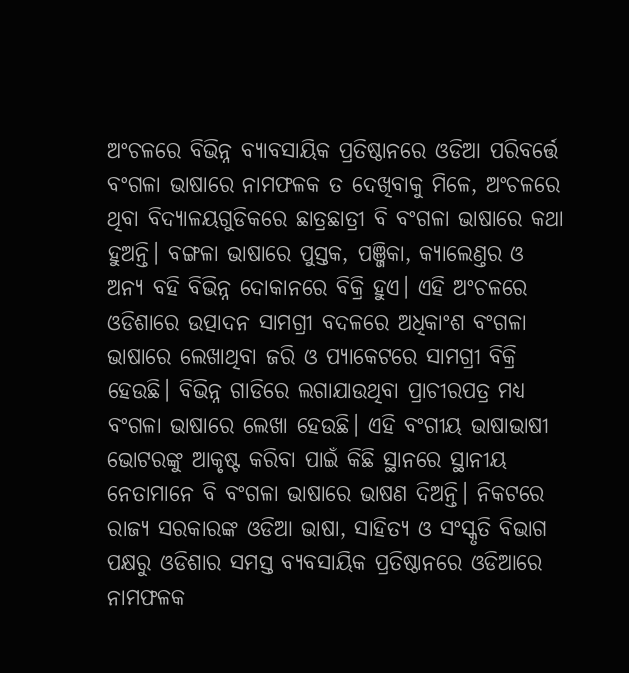ଅଂଚଳରେ ବିଭିନ୍ନ ବ୍ୟାବସାୟିକ ପ୍ରତିଷ୍ଠାନରେ ଓଡିଆ ପରିବର୍ତ୍ତେ ବଂଗଳା ଭାଷାରେ ନାମଫଳକ ତ ଦେଖିବାକୁ ମିଳେ, ଅଂଚଳରେ ଥିବା ବିଦ୍ୟାଳୟଗୁଡିକରେ ଛାତ୍ରଛାତ୍ରୀ ବି ବଂଗଳା ଭାଷାରେ କଥା ହୁଅନ୍ତି। ବଙ୍ଗଳା ଭାଷାରେ ପୁସ୍ତକ, ପଞ୍ଜିକା, କ୍ୟାଲେଣ୍ତର ଓ ଅନ୍ୟ ବହି ବିଭିନ୍ନ ଦୋକାନରେ ବିକ୍ରି ହୁଏ। ଏହି ଅଂଚଳରେ ଓଡିଶାରେ ଉତ୍ପାଦନ ସାମଗ୍ରୀ ବଦଳରେ ଅଧିକାଂଶ ବଂଗଳା ଭାଷାରେ ଲେଖାଥିବା ଜରି ଓ ପ୍ୟାକେଟରେ ସାମଗ୍ରୀ ବିକ୍ରି ହେଉଛି। ବିଭିନ୍ନ ଗାଡିରେ ଲଗାଯାଉଥିବା ପ୍ରାଚୀରପତ୍ର ମଧ୍ୟ ବଂଗଳା ଭାଷାରେ ଲେଖା ହେଉଛି। ଏହି ବଂଗୀୟ ଭାଷାଭାଷୀ ଭୋଟରଙ୍କୁ ଆକୃଷ୍ଟ କରିବା ପାଇଁ କିଛି ସ୍ଥାନରେ ସ୍ଥାନୀୟ ନେତାମାନେ ବି ବଂଗଳା ଭାଷାରେ ଭାଷଣ ଦିଅନ୍ତି। ନିକଟରେ ରାଜ୍ୟ ସରକାରଙ୍କ ଓଡିଆ ଭାଷା, ସାହିତ୍ୟ ଓ ସଂସ୍କୃତି ବିଭାଗ ପକ୍ଷରୁ ଓଡିଶାର ସମସ୍ତ ବ୍ୟବସାୟିକ ପ୍ରତିଷ୍ଠାନରେ ଓଡିଆରେ ନାମଫଳକ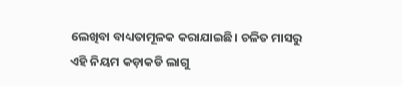ଲେଖିବା ବାଧ୍ୟତାମୂଳକ କରାଯାଇଛି। ଚଳିତ ମାସରୁ ଏହି ନିୟମ କଡ଼ାକଡି ଲାଗୁ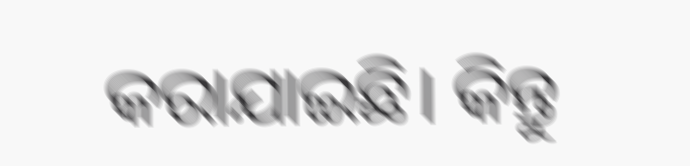କରାଯାଇଛି। କିନ୍ତୁ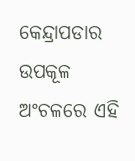କେନ୍ଦ୍ରାପଡାର ଉପକୂଳ ଅଂଚଳରେ ଏହି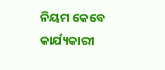ନିୟମ କେବେ କାର୍ଯ୍ୟକାରୀ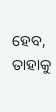ହେବ, ତାହାକୁ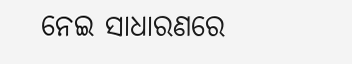ନେଇ ସାଧାରଣରେ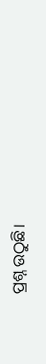ପ୍ରଶ୍ନ ଉଠୁଛି।